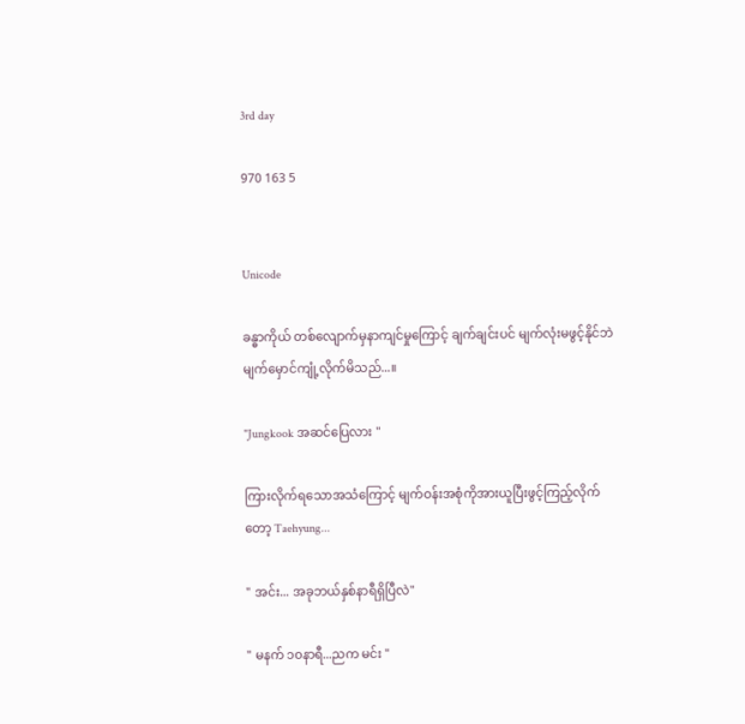3rd day

970 163 5


Unicode

ခန္ဓာကိုယ် တစ်လျောက်မှနာကျင်မှုကြောင့် ချက်ချင်းပင် မျက်လုံးမဖွင့်နိုင်ဘဲ မျက်မှောင်ကျုံ့လိုက်မိသည်...။

"Jungkook အဆင်ပြေလား "

ကြားလိုက်ရသောအသံကြောင့် မျက်ဝန်းအစုံကိုအားယူပြီးဖွင့်ကြည့်လိုက်တော့ Taehyung...

" အင်း... အခုဘယ်နှစ်နာရီရှိပြီလဲ"

" မနက် ၁၀နာရီ...ညက မင်း "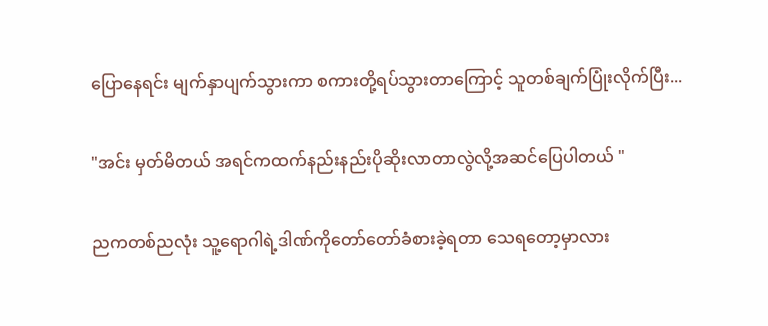ပြောနေရင်း မျက်နှာပျက်သွားကာ စကားတို့ရပ်သွားတာကြောင့် သူတစ်ချက်ပြုံးလိုက်ပြီး...

"အင်း မှတ်မိတယ် အရင်ကထက်နည်းနည်းပိုဆိုးလာတာလွဲလို့အဆင်ပြေပါတယ် "

ညကတစ်ညလုံး သူ့ရောဂါရဲ့ဒါဏ်ကိုတော်တော်ခံစားခဲ့ရတာ သေရတော့မှာလား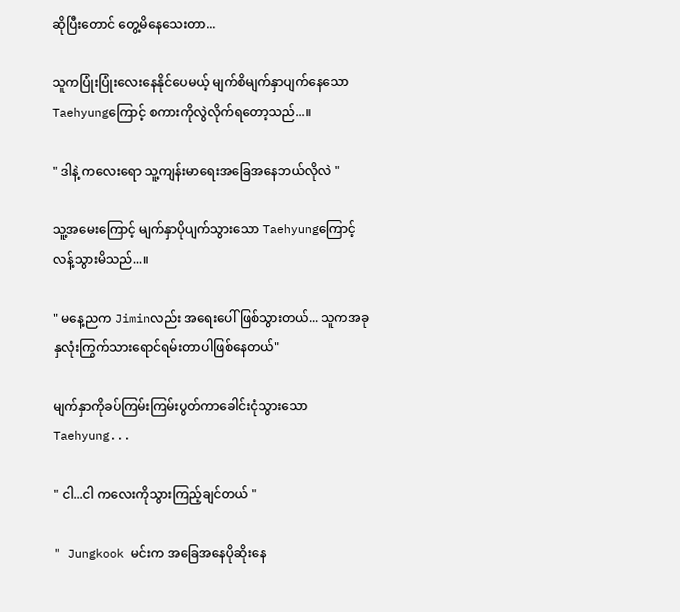ဆိုပြီးတောင် တွေ့မိနေသေးတာ...

သူကပြုံးပြုံးလေးနေနိုင်ပေမယ့် မျက်စိမျက်နှာပျက်နေသော Taehyungကြောင့် စကားကိုလွဲလိုက်ရတော့သည်...။

" ဒါနဲ့ ကလေးရော သူ့ကျန်းမာရေးအခြေအနေဘယ်လိုလဲ "

သူ့အမေးကြောင့် မျက်နှာပိုပျက်သွားသော Taehyungကြောင့် လန့်သွားမိသည်...။

" မနေ့ညက Jiminလည်း အရေးပေါ်ဖြစ်သွားတယ်... သူကအခု နှလုံးကြွက်သားရောင်ရမ်းတာပါဖြစ်နေတယ်"

မျက်နှာကိုခပ်ကြမ်းကြမ်းပွတ်ကာခေါင်းငုံသွားသော Taehyung...

" ငါ...ငါ ကလေးကိုသွားကြည့်ချင်တယ် "

" Jungkook မင်းက အခြေအနေပိုဆိုးနေ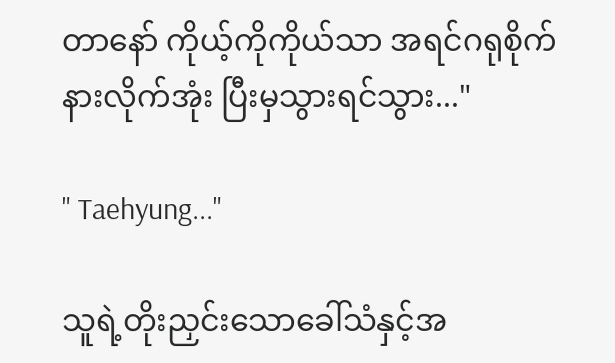တာနော် ကိုယ့်ကိုကိုယ်သာ အရင်ဂရုစိုက် နားလိုက်အုံး ပြီးမှသွားရင်သွား..."

" Taehyung..."

သူရဲ့တိုးညှင်းသောခေါ်သံနှင့်အ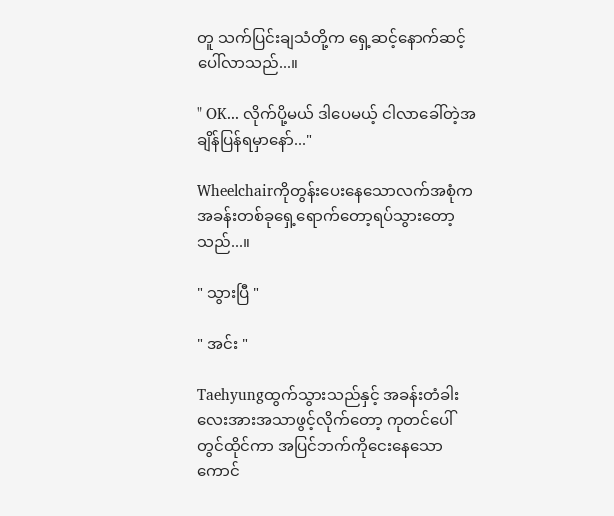တူ သက်ပြင်းချသံတို့က ရှေ့ဆင့်နောက်ဆင့်ပေါ်လာသည်...။

" OK... လိုက်ပို့မယ် ဒါပေမယ့် ငါလာခေါ်တဲ့အချိန်ပြန်ရမှာနော်..."

Wheelchairကိုတွန်းပေးနေသောလက်အစုံက အခန်းတစ်ခုရှေ့ရောက်တော့ရပ်သွားတော့သည်...။

" သွားပြီ "

" အင်း "

Taehyungထွက်သွားသည်နှင့် အခန်းတံခါးလေးအားအသာဖွင့်လိုက်တော့ ကုတင်ပေါ်တွင်ထိုင်ကာ အပြင်ဘက်ကိုငေးနေသော ကောင်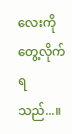လေးကိုတွေ့လိုက်ရသည်...။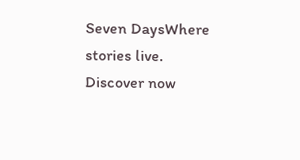Seven DaysWhere stories live. Discover now